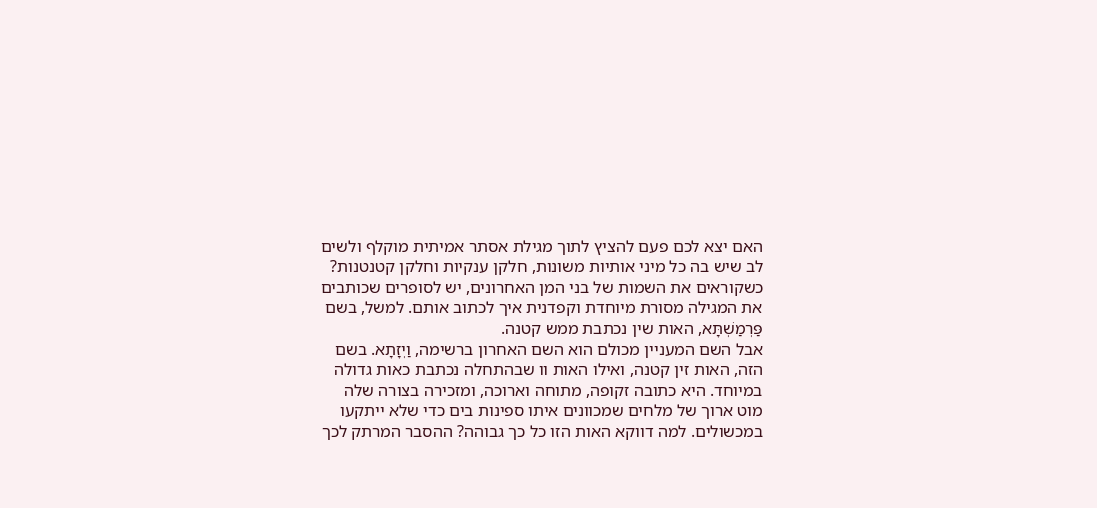האם יצא לכם פעם להציץ לתוך מגילת אסתר אמיתית מוקלף ולשים לב שיש בה כל מיני אותיות משונות, חלקן ענקיות וחלקן קטנטנות? כשקוראים את השמות של בני המן האחרונים, יש לסופרים שכותבים את המגילה מסורת מיוחדת וקפדנית איך לכתוב אותם. למשל, בשם פַּרְמַשְׁתָּא, האות שין נכתבת ממש קטנה.
אבל השם המעניין מכולם הוא השם האחרון ברשימה, וַיְזָתָא. בשם הזה, האות זין קטנה, ואילו האות וו שבהתחלה נכתבת כאות גדולה במיוחד. היא כתובה זקופה, מתוחה וארוכה, ומזכירה בצורה שלה מוט ארוך של מלחים שמכוונים איתו ספינות בים כדי שלא ייתקעו במכשולים. למה דווקא האות הזו כל כך גבוהה? ההסבר המרתק לכך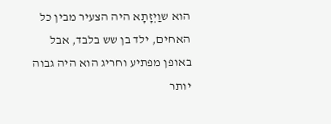הוא שוַיְזָתָא היה הצעיר מבין כל האחים, ילד בן שש בלבד, אבל באופן מפתיע וחריג הוא היה גבוה יותר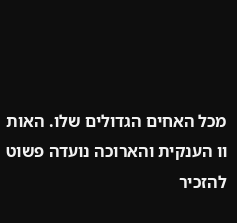מכל האחים הגדולים שלו. האות וו הענקית והארוכה נועדה פשוט להזכיר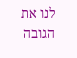לנו את הגובה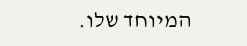המיוחד שלו.